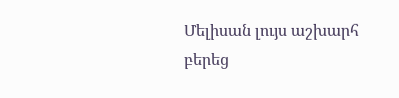Մելիսան լույս աշխարհ բերեց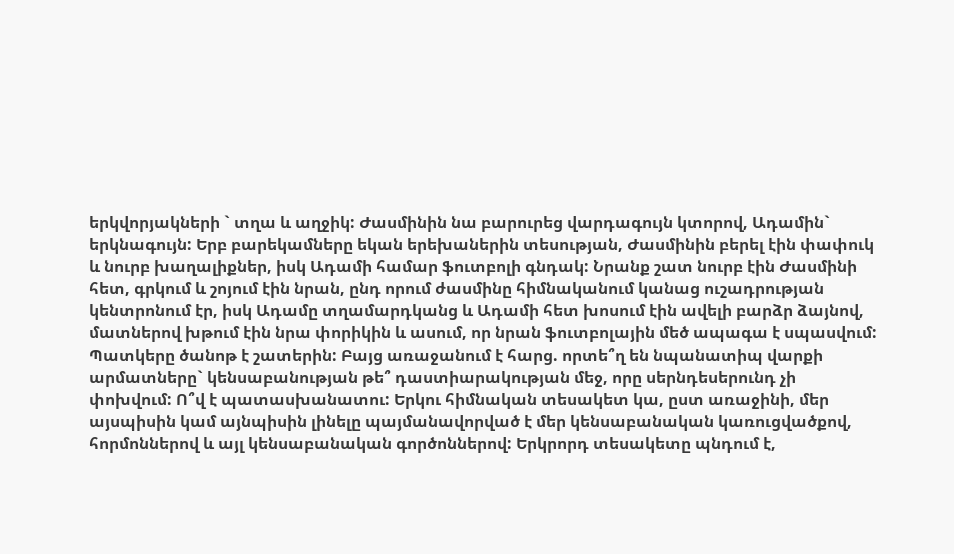երկվորյակների ` տղա և աղջիկ: Ժասմինին նա բարուրեց վարդագույն կտորով, Ադամին` երկնագույն: Երբ բարեկամները եկան երեխաներին տեսության, Ժասմինին բերել էին փափուկ և նուրբ խաղալիքներ, իսկ Ադամի համար ֆուտբոլի գնդակ: Նրանք շատ նուրբ էին Ժասմինի հետ, գրկում և շոյում էին նրան, ընդ որում ժասմինը հիմնականում կանաց ուշադրության կենտրոնում էր, իսկ Ադամը տղամարդկանց և Ադամի հետ խոսում էին ավելի բարձր ձայնով, մատներով խթում էին նրա փորիկին և ասում, որ նրան ֆուտբոլային մեծ ապագա է սպասվում: Պատկերը ծանոթ է շատերին: Բայց առաջանում է հարց. որտե՞ղ են նպանատիպ վարքի արմատները` կենսաբանության թե՞ դաստիարակության մեջ, որը սերնդեսերունդ չի փոխվում: Ո՞վ է պատասխանատու: Երկու հիմնական տեսակետ կա, ըստ առաջինի, մեր այսպիսին կամ այնպիսին լինելը պայմանավորված է մեր կենսաբանական կառուցվածքով, հորմոններով և այլ կենսաբանական գործոններով: Երկրորդ տեսակետը պնդում է,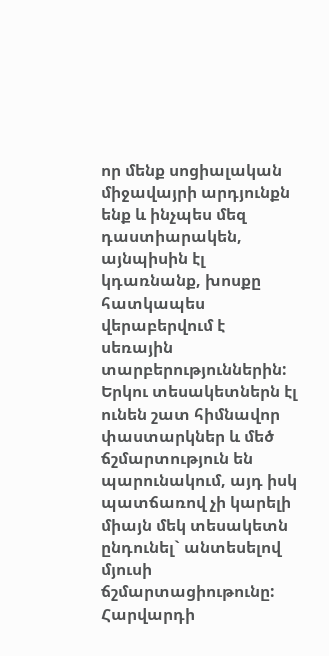որ մենք սոցիալական միջավայրի արդյունքն ենք և ինչպես մեզ դաստիարակեն, այնպիսին էլ կդառնանք, խոսքը հատկապես վերաբերվում է սեռային տարբերություններին: Երկու տեսակետներն էլ ունեն շատ հիմնավոր փաստարկներ և մեծ ճշմարտություն են պարունակում, այդ իսկ պատճառով չի կարելի միայն մեկ տեսակետն ընդունել` անտեսելով մյուսի ճշմարտացիութունը:
Հարվարդի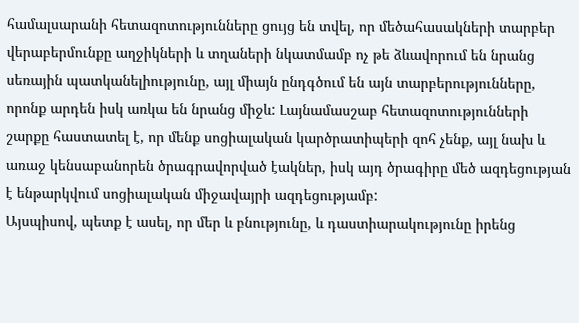համալսարանի հետազոտությունները ցույց են տվել, որ մեծահասակների տարբեր վերաբերմունքը աղջիկների և տղաների նկատմամբ ոչ թե ձևավորում են նրանց սեռային պատկանելիությունը, այլ միայն ընդգծում են այն տարբերությունները, որոնք արդեն իսկ առկա են նրանց միջև: Լայնամասշաբ հետազոտությունների շարքը հաստատել է, որ մենք սոցիալական կարծրատիպերի զոհ չենք, այլ նախ և առաջ կենսաբանորեն ծրագրավորված էակներ, իսկ այդ ծրագիրը մեծ ազդեցության է ենթարկվում սոցիալական միջավայրի ազդեցությամբ:
Այսպիսով, պետք է ասել, որ մեր և բնությունը, և դաստիարակությունը իրենց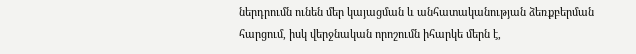ներդրումն ունեն մեր կայացման և անհատականության ձեռքբերման հարցում, իսկ վերջնական որոշումն իհարկե մերն է,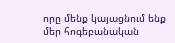որը մենք կայացնում ենք մեր հոգեբանական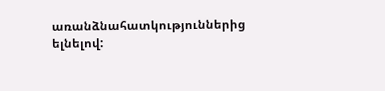առանձնահատկություններից ելնելով: